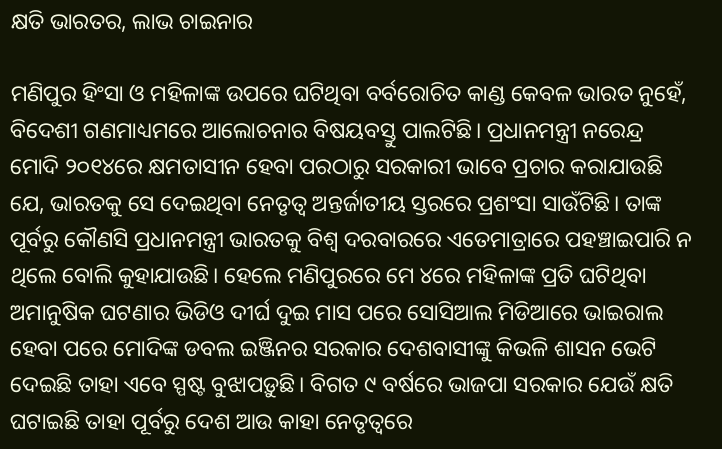କ୍ଷତି ଭାରତର, ଲାଭ ଚାଇନାର

ମଣିପୁର ହିଂସା ଓ ମହିଳାଙ୍କ ଉପରେ ଘଟିଥିବା ବର୍ବରୋଚିତ କାଣ୍ଡ କେବଳ ଭାରତ ନୁହେଁ, ବିଦେଶୀ ଗଣମାଧ୍ୟମରେ ଆଲୋଚନାର ବିଷୟବସ୍ତୁ ପାଲଟିଛି। ପ୍ରଧାନମନ୍ତ୍ରୀ ନରେନ୍ଦ୍ର ମୋଦି ୨୦୧୪ରେ କ୍ଷମତାସୀନ ହେବା ପରଠାରୁ ସରକାରୀ ଭାବେ ପ୍ରଚାର କରାଯାଉଛି ଯେ, ଭାରତକୁ ସେ ଦେଇଥିବା ନେତୃତ୍ୱ ଅନ୍ତର୍ଜାତୀୟ ସ୍ତରରେ ପ୍ରଶଂସା ସାଉଁଟିଛି। ତାଙ୍କ ପୂର୍ବରୁ କୌଣସି ପ୍ରଧାନମନ୍ତ୍ରୀ ଭାରତକୁ ବିଶ୍ୱ ଦରବାରରେ ଏତେମାତ୍ରାରେ ପହଞ୍ଚାଇପାରି ନ ଥିଲେ ବୋଲି କୁହାଯାଉଛି। ହେଲେ ମଣିପୁରରେ ମେ ୪ରେ ମହିଳାଙ୍କ ପ୍ରତି ଘଟିଥିବା ଅମାନୁଷିକ ଘଟଣାର ଭିଡିଓ ଦୀର୍ଘ ଦୁଇ ମାସ ପରେ ସୋସିଆଲ ମିଡିଆରେ ଭାଇରାଲ ହେବା ପରେ ମୋଦିଙ୍କ ଡବଲ ଇଞ୍ଜିନର ସରକାର ଦେଶବାସୀଙ୍କୁ କିଭଳି ଶାସନ ଭେଟି ଦେଇଛି ତାହା ଏବେ ସ୍ପଷ୍ଟ ବୁଝାପଡ଼ୁଛି। ବିଗତ ୯ ବର୍ଷରେ ଭାଜପା ସରକାର ଯେଉଁ କ୍ଷତି ଘଟାଇଛି ତାହା ପୂର୍ବରୁ ଦେଶ ଆଉ କାହା ନେତୃତ୍ୱରେ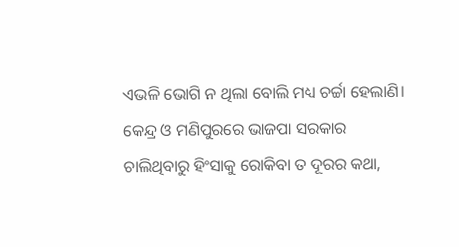ଏଭଳି ଭୋଗି ନ ଥିଲା ବୋଲି ମଧ୍ୟ ଚର୍ଚ୍ଚା ହେଲାଣି। କେନ୍ଦ୍ର ଓ ମଣିପୁରରେ ଭାଜପା ସରକାର ଚାଲିଥିବାରୁ ହିଂସାକୁ ରୋକିବା ତ ଦୂରର କଥା,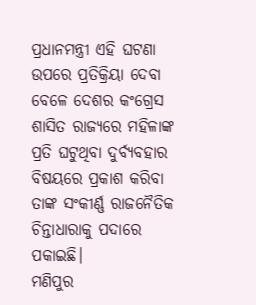ପ୍ରଧାନମନ୍ତ୍ରୀ ଏହି ଘଟଣା ଉପରେ ପ୍ରତିକ୍ରିୟା ଦେବା ବେଳେ ଦେଶର କଂଗ୍ରେସ ଶାସିତ ରାଜ୍ୟରେ ମହିଳାଙ୍କ ପ୍ରତି ଘଟୁଥିବା ଦୁର୍ବ୍ୟବହାର ବିଷୟରେ ପ୍ରକାଶ କରିବା ତାଙ୍କ ସଂକୀର୍ଣ୍ଣ ରାଜନୈତିକ ଚିନ୍ତାଧାରାକୁ ପଦାରେ ପକାଇଛି।
ମଣିପୁର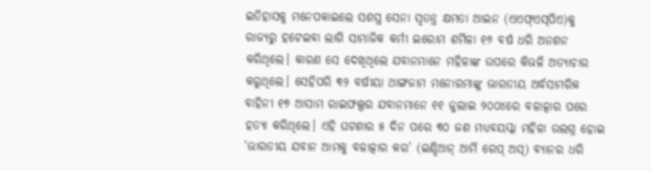ଇତିହାସକୁ ମନେପକାଇଲେ ସଶସ୍ତ୍ର ସେନା ସ୍ବତନ୍ତ୍ର କ୍ଷମତା ଆଇନ (ଏଏଫ୍‌ଏସ୍‌ପିଏ)କୁ ରାଜ୍ୟରୁ ହଟେଇବା ଲାଗି ସାମାଜିକ କର୍ମୀ ଇରୋମ ଶର୍ମିଳା ୧୬ ବର୍ଷ ଧରି ଅନଶନ କରିଥିଲେ। କାରଣ ସେ ଦେଖିଥିଲେ ଯବାନମାନେ ମହିଳାଙ୍କ ଉପରେ କିଭଳି ଅତ୍ୟାଚାର କରୁଥିଲେ। ସେହିପରି ୩୨ ବର୍ଷୀୟା ଥାଙ୍ଗଜାମ ମନୋରମାଙ୍କୁ ଭାରତୀୟ ଅର୍ଦ୍ଧସାମରିକ ବାହିନୀ ୧୭ ଆସାମ ରାଇଫଲ୍ସର ଯବାନମାନେ ୧୧ ଜୁଲାଇ ୨୦୦୪ରେ ବଳାତ୍କାର ପରେ ହତ୍ୟା କରିଥିଲେ। ଏହି ଘଟଣାର ୫ ଦିନ ପରେ ୩୦ ଜଣ ମଧ୍ୟବୟସ୍କା ମହିଳା ଉଲଗ୍ନ ହୋଇ ‘ଭାରତୀୟ ଯବାନ ଆମକୁ ବଳାତ୍କାର କର’ (ଇଣ୍ଡିଆନ୍‌ ଆର୍ମି ରେପ୍‌ ଅସ୍‌) ବ୍ୟାନର ଧରି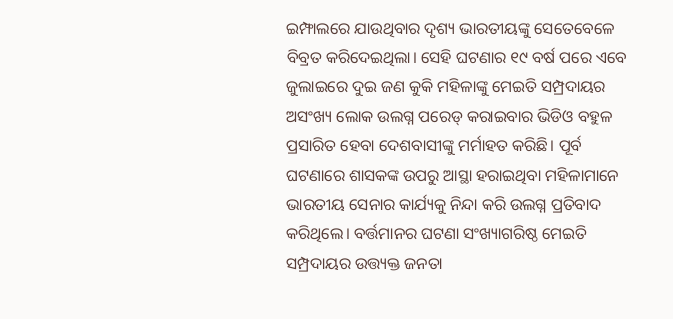ଇମ୍ଫାଲରେ ଯାଉଥିବାର ଦୃଶ୍ୟ ଭାରତୀୟଙ୍କୁ ସେତେବେଳେ ବିବ୍ରତ କରିଦେଇଥିଲା। ସେହି ଘଟଣାର ୧୯ ବର୍ଷ ପରେ ଏବେ ଜୁଲାଇରେ ଦୁଇ ଜଣ କୁକି ମହିଳାଙ୍କୁ ମେଇତି ସମ୍ପ୍ରଦାୟର ଅସଂଖ୍ୟ ଲୋକ ଉଲଗ୍ନ ପରେଡ୍‌ କରାଇବାର ଭିଡିଓ ବହୁଳ ପ୍ରସାରିତ ହେବା ଦେଶବାସୀଙ୍କୁ ମର୍ମାହତ କରିଛି। ପୂର୍ବ ଘଟଣାରେ ଶାସକଙ୍କ ଉପରୁ ଆସ୍ଥା ହରାଇଥିବା ମହିଳାମାନେ ଭାରତୀୟ ସେନାର କାର୍ଯ୍ୟକୁ ନିନ୍ଦା କରି ଉଲଗ୍ନ ପ୍ରତିବାଦ କରିଥିଲେ। ବର୍ତ୍ତମାନର ଘଟଣା ସଂଖ୍ୟାଗରିଷ୍ଠ ମେଇତି ସମ୍ପ୍ରଦାୟର ଉତ୍ତ୍ୟକ୍ତ ଜନତା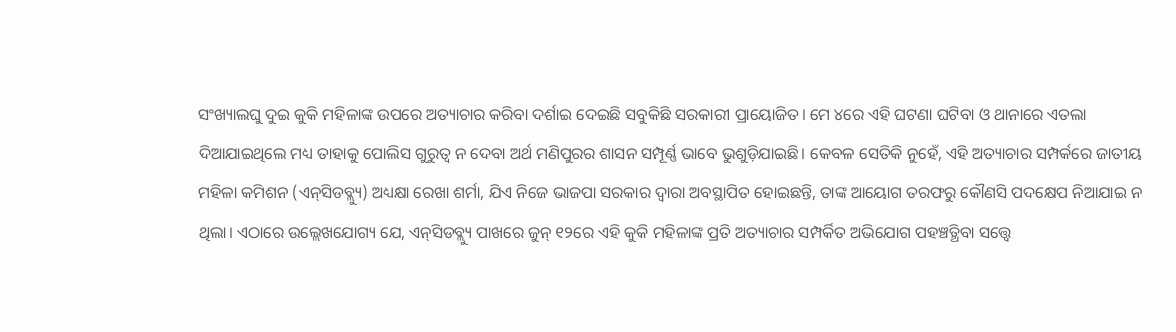ସଂଖ୍ୟାଲଘୁ ଦୁଇ କୁକି ମହିଳାଙ୍କ ଉପରେ ଅତ୍ୟାଚାର କରିବା ଦର୍ଶାଇ ଦେଇଛି ସବୁକିଛି ସରକାରୀ ପ୍ରାୟୋଜିତ। ମେ ୪ରେ ଏହି ଘଟଣା ଘଟିବା ଓ ଥାନାରେ ଏତଲା ଦିଆଯାଇଥିଲେ ମଧ୍ୟ ତାହାକୁ ପୋଲିସ ଗୁରୁତ୍ୱ ନ ଦେବା ଅର୍ଥ ମଣିପୁରର ଶାସନ ସମ୍ପୂର୍ଣ୍ଣ ଭାବେ ଭୁଶୁଡ଼ିଯାଇଛି। କେବଳ ସେତିକି ନୁହେଁ, ଏହି ଅତ୍ୟାଚାର ସମ୍ପର୍କରେ ଜାତୀୟ ମହିଳା କମିଶନ (ଏନ୍‌ସିଡବ୍ଲ୍ୟୁ) ଅଧ୍ୟକ୍ଷା ରେଖା ଶର୍ମା, ଯିଏ ନିଜେ ଭାଜପା ସରକାର ଦ୍ୱାରା ଅବସ୍ଥାପିତ ହୋଇଛନ୍ତି, ତାଙ୍କ ଆୟୋଗ ତରଫରୁ କୌଣସି ପଦକ୍ଷେପ ନିଆଯାଇ ନ ଥିଲା। ଏଠାରେ ଉଲ୍ଲେଖଯୋଗ୍ୟ ଯେ, ଏନ୍‌ସିଡବ୍ଲ୍ୟୁ ପାଖରେ ଜୁନ୍‌ ୧୨ରେ ଏହି କୁକି ମହିଳାଙ୍କ ପ୍ରତି ଅତ୍ୟାଚାର ସମ୍ପର୍କିତ ଅଭିଯୋଗ ପହଞ୍ଚତ୍ଥିବା ସତ୍ତ୍ୱେ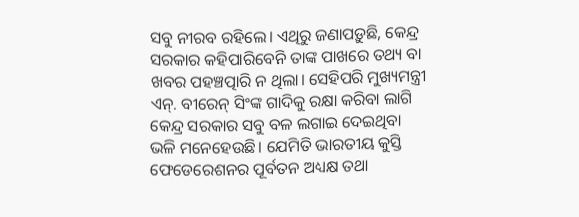ସବୁ ନୀରବ ରହିଲେ। ଏଥିରୁ ଜଣାପଡ଼ୁଛି, କେନ୍ଦ୍ର ସରକାର କହିପାରିବେନି ତାଙ୍କ ପାଖରେ ତଥ୍ୟ ବା ଖବର ପହଞ୍ଚତ୍ପାରି ନ ଥିଲା। ସେହିପରି ମୁଖ୍ୟମନ୍ତ୍ରୀ ଏନ୍‌. ବୀରେନ୍‌ ସିଂଙ୍କ ଗାଦିକୁ ରକ୍ଷା କରିବା ଲାଗି କେନ୍ଦ୍ର ସରକାର ସବୁ ବଳ ଲଗାଇ ଦେଇଥିବା ଭଳି ମନେହେଉଛି। ଯେମିତି ଭାରତୀୟ କୁସ୍ତି ଫେଡେରେଶନର ପୂର୍ବତନ ଅଧ୍ୟକ୍ଷ ତଥା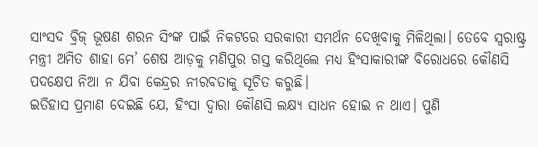ସାଂସଦ ବ୍ରିଜ୍‌ ଭୂଷଣ ଶରନ ସିଂଙ୍କ ପାଇଁ ନିକଟରେ ସରକାରୀ ସମର୍ଥନ ଦେଖିବାକୁ ମିଳିଥିଲା। ତେବେ ସ୍ବରାଷ୍ଟ୍ର ମନ୍ତ୍ରୀ ଅମିତ ଶାହା ମେ’ ଶେଷ ଆଡ଼କୁ ମଣିପୁର ଗସ୍ତ କରିଥିଲେ ମଧ୍ୟ ହିଂସାକାରୀଙ୍କ ବିରୋଧରେ କୌଣସି ପଦକ୍ଷେପ ନିଆ ନ ଯିବା କେନ୍ଦ୍ରର ନୀରବତାକୁ ସୂଚିତ କରୁଛି।
ଇତିହାସ ପ୍ରମାଣ ଦେଇଛି ଯେ, ହିଂସା ଦ୍ୱାରା କୌଣସି ଲକ୍ଷ୍ୟ ସାଧନ ହୋଇ ନ ଥାଏ। ପୁଣି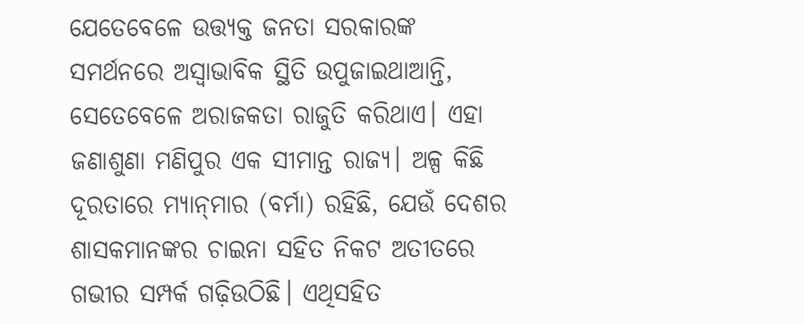ଯେତେବେଳେ ଉତ୍ତ୍ୟକ୍ତ ଜନତା ସରକାରଙ୍କ ସମର୍ଥନରେ ଅସ୍ବାଭାବିକ ସ୍ଥିତି ଉପୁଜାଇଥାଆନ୍ତି, ସେତେବେଳେ ଅରାଜକତା ରାଜୁତି କରିଥାଏ। ଏହା ଜଣାଶୁଣା ମଣିପୁର ଏକ ସୀମାନ୍ତ ରାଜ୍ୟ। ଅଳ୍ପ କିଛି ଦୂରତାରେ ମ୍ୟାନ୍‌ମାର (ବର୍ମା) ରହିଛି, ଯେଉଁ ଦେଶର ଶାସକମାନଙ୍କର ଚାଇନା ସହିତ ନିକଟ ଅତୀତରେ ଗଭୀର ସମ୍ପର୍କ ଗଢ଼ିଉଠିଛି। ଏଥିସହିତ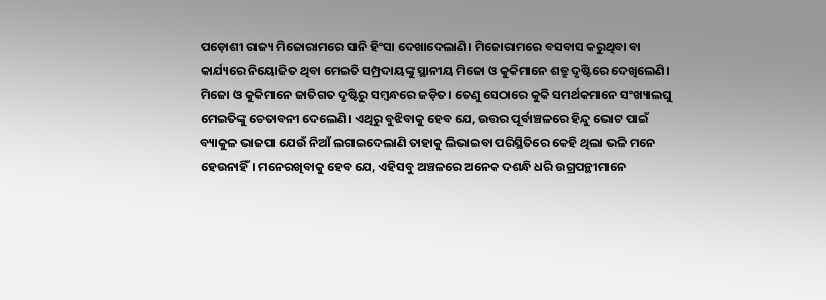ପଡ଼ୋଶୀ ରାଜ୍ୟ ମିଜୋରାମରେ ସାନି ହିଂସା ଦେଖାଦେଲାଣି। ମିଜୋରାମରେ ବସବାସ କରୁଥିବା ବା କାର୍ଯ୍ୟରେ ନିୟୋଜିତ ଥିବା ମେଇତି ସମ୍ପ୍ରଦାୟଙ୍କୁ ସ୍ଥାନୀୟ ମିଜୋ ଓ କୁକିମାନେ ଶତ୍ରୁ ଦୃଷ୍ଟିରେ ଦେଖିଲେଣି। ମିଜୋ ଓ କୁକିମାନେ ଜାତିଗତ ଦୃଷ୍ଟିରୁ ସମ୍ବନ୍ଧରେ ଜଡ଼ିତ। ତେଣୁ ସେଠାରେ କୁକି ସମର୍ଥକମାନେ ସଂଖ୍ୟାଲଘୁ ମେଇତିଙ୍କୁ ଚେତାବନୀ ଦେଲେଣି। ଏଥିରୁ ବୁଝିବାକୁ ହେବ ଯେ, ଉତ୍ତର ପୂର୍ବାଞ୍ଚଳରେ ହିନ୍ଦୁ ଭୋଟ ପାଇଁ ବ୍ୟାକୁଳ ଭାଜପା ଯେଉଁ ନିଆଁ ଲଗାଇଦେଲାଣି ତାହାକୁ ଲିଭାଇବା ପରିସ୍ଥିତିରେ କେହି ଥିଲା ଭଳି ମନେ ହେଉନାହିଁ। ମନେରଖିବାକୁ ହେବ ଯେ, ଏହିସବୁ ଅଞ୍ଚଳରେ ଅନେକ ଦଶନ୍ଧି ଧରି ଉଗ୍ରପନ୍ଥୀମାନେ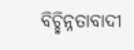ବିଚ୍ଛିନ୍ନତାବାଦୀ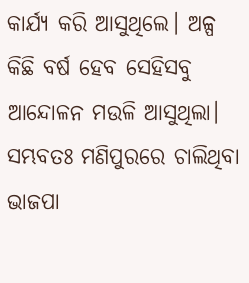କାର୍ଯ୍ୟ କରି ଆସୁଥିଲେ। ଅଳ୍ପ କିଛି ବର୍ଷ ହେବ ସେହିସବୁ ଆନ୍ଦୋଳନ ମଉଳି ଆସୁଥିଲା। ସମ୍ଭବତଃ ମଣିପୁରରେ ଚାଲିଥିବା ଭାଜପା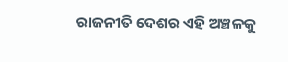ରାଜନୀତି ଦେଶର ଏହି ଅଞ୍ଚଳକୁ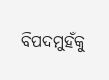ବିପଦମୁହଁକୁ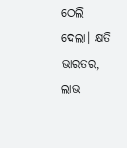ଠେଲି ଦେଲା। କ୍ଷତି ଭାରତର, ଲାଭ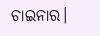ଚାଇନାର।